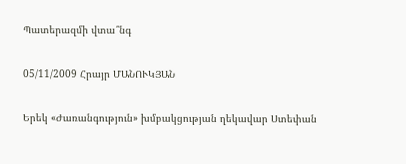Պատերազմի վտա՞նգ

05/11/2009 Հրայր ՄԱՆՈՒԿՅԱՆ

Երեկ «Ժառանգություն» խմբակցության ղեկավար Ստեփան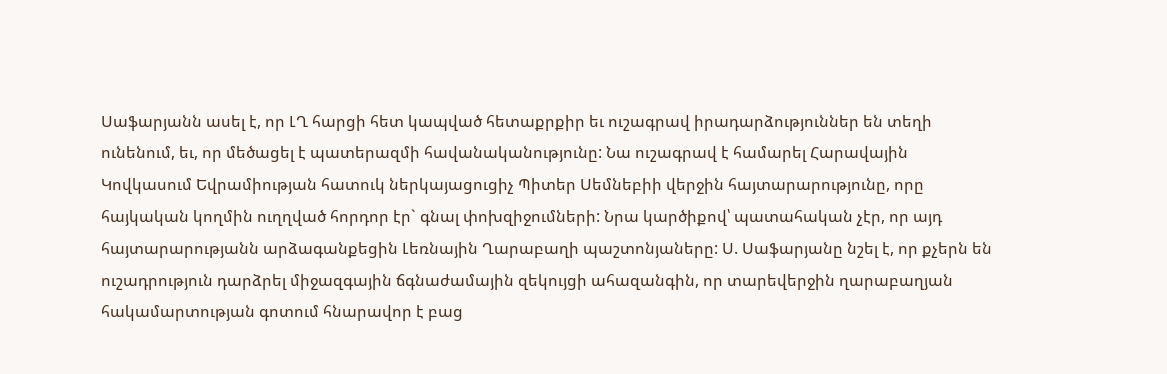Սաֆարյանն ասել է, որ ԼՂ հարցի հետ կապված հետաքրքիր եւ ուշագրավ իրադարձություններ են տեղի ունենում, եւ, որ մեծացել է պատերազմի հավանականությունը: Նա ուշագրավ է համարել Հարավային Կովկասում Եվրամիության հատուկ ներկայացուցիչ Պիտեր Սեմնեբիի վերջին հայտարարությունը, որը հայկական կողմին ուղղված հորդոր էր` գնալ փոխզիջումների: Նրա կարծիքով՝ պատահական չէր, որ այդ հայտարարությանն արձագանքեցին Լեռնային Ղարաբաղի պաշտոնյաները: Ս. Սաֆարյանը նշել է, որ քչերն են ուշադրություն դարձրել միջազգային ճգնաժամային զեկույցի ահազանգին, որ տարեվերջին ղարաբաղյան հակամարտության գոտում հնարավոր է բաց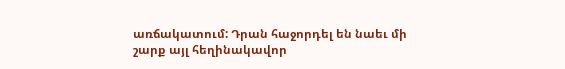առճակատում: Դրան հաջորդել են նաեւ մի շարք այլ հեղինակավոր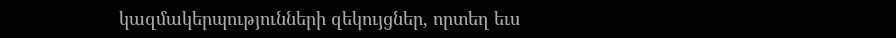կազմակերպությունների զեկույցներ, որտեղ եւս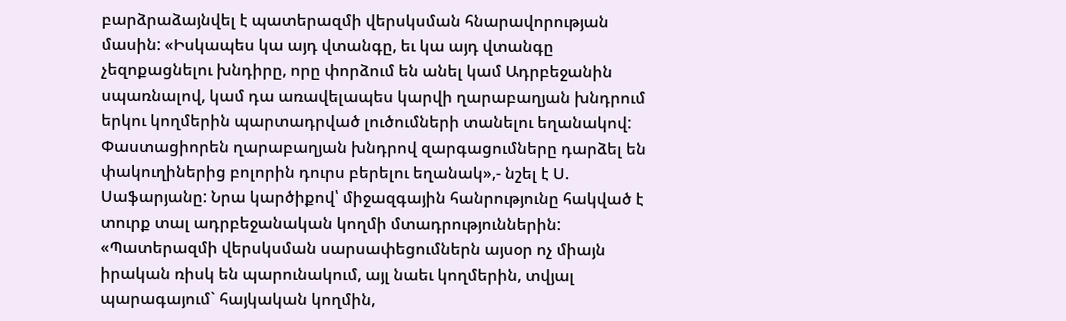բարձրաձայնվել է պատերազմի վերսկսման հնարավորության մասին: «Իսկապես կա այդ վտանգը, եւ կա այդ վտանգը չեզոքացնելու խնդիրը, որը փորձում են անել կամ Ադրբեջանին սպառնալով, կամ դա առավելապես կարվի ղարաբաղյան խնդրում երկու կողմերին պարտադրված լուծումների տանելու եղանակով: Փաստացիորեն ղարաբաղյան խնդրով զարգացումները դարձել են փակուղիներից բոլորին դուրս բերելու եղանակ»,- նշել է Ս. Սաֆարյանը: Նրա կարծիքով՝ միջազգային հանրությունը հակված է տուրք տալ ադրբեջանական կողմի մտադրություններին: «Պատերազմի վերսկսման սարսափեցումներն այսօր ոչ միայն իրական ռիսկ են պարունակում, այլ նաեւ կողմերին, տվյալ պարագայում` հայկական կողմին,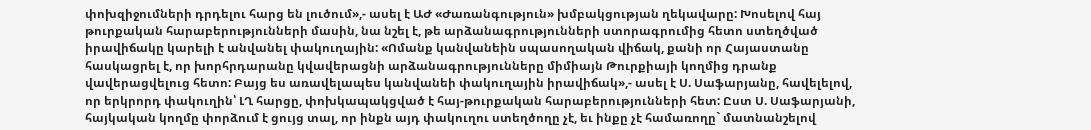փոխզիջումների դրդելու հարց են լուծում»,- ասել է ԱԺ «Ժառանգություն» խմբակցության ղեկավարը: Խոսելով հայ թուրքական հարաբերությունների մասին, նա նշել է, թե արձանագրությունների ստորագրումից հետո ստեղծված իրավիճակը կարելի է անվանել փակուղային: «Ոմանք կանվանեին սպասողական վիճակ, քանի որ Հայաստանը հասկացրել է, որ խորհրդարանը կվավերացնի արձանագրությունները միմիայն Թուրքիայի կողմից դրանք վավերացվելուց հետո: Բայց ես առավելապես կանվանեի փակուղային իրավիճակ»,- ասել է Ս. Սաֆարյանը, հավելելով, որ երկրորդ փակուղին՝ ԼՂ հարցը, փոխկապակցված է հայ-թուրքական հարաբերությունների հետ: Ըստ Ս. Սաֆարյանի, հայկական կողմը փորձում է ցույց տալ, որ ինքն այդ փակուղու ստեղծողը չէ, եւ ինքը չէ համառողը` մատնանշելով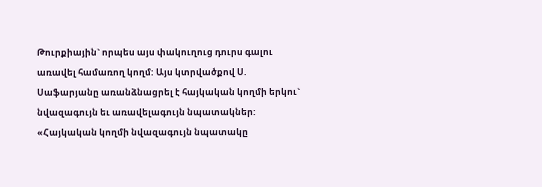Թուրքիային` որպես այս փակուղուց դուրս գալու առավել համառող կողմ: Այս կտրվածքով Ս. Սաֆարյանը առանձնացրել է հայկական կողմի երկու` նվազագույն եւ առավելագույն նպատակներ: «Հայկական կողմի նվազագույն նպատակը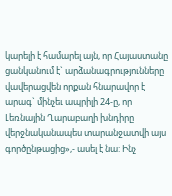կարելի է համարել այն, որ Հայաստանը ցանկանում է` արձանագրությունները վավերացվեն որքան հնարավոր է արագ` մինչեւ ապրիլի 24-ը, որ Լեռնային Ղարաբաղի խնդիրը վերջնականապես տարանջատվի այս գործընթացից»,- ասել է նա: Ինչ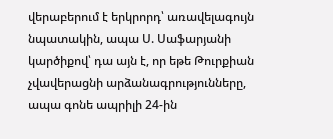վերաբերում է երկրորդ՝ առավելագույն նպատակին, ապա Ս. Սաֆարյանի կարծիքով՝ դա այն է, որ եթե Թուրքիան չվավերացնի արձանագրությունները, ապա գոնե ապրիլի 24-ին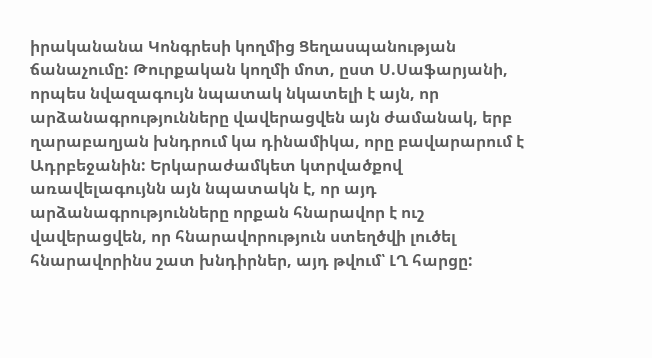իրականանա Կոնգրեսի կողմից Ցեղասպանության ճանաչումը: Թուրքական կողմի մոտ, ըստ Ս.Սաֆարյանի, որպես նվազագույն նպատակ նկատելի է այն, որ արձանագրությունները վավերացվեն այն ժամանակ, երբ ղարաբաղյան խնդրում կա դինամիկա, որը բավարարում է Ադրբեջանին: Երկարաժամկետ կտրվածքով առավելագույնն այն նպատակն է, որ այդ արձանագրությունները որքան հնարավոր է ուշ վավերացվեն, որ հնարավորություն ստեղծվի լուծել հնարավորինս շատ խնդիրներ, այդ թվում՝ ԼՂ հարցը: